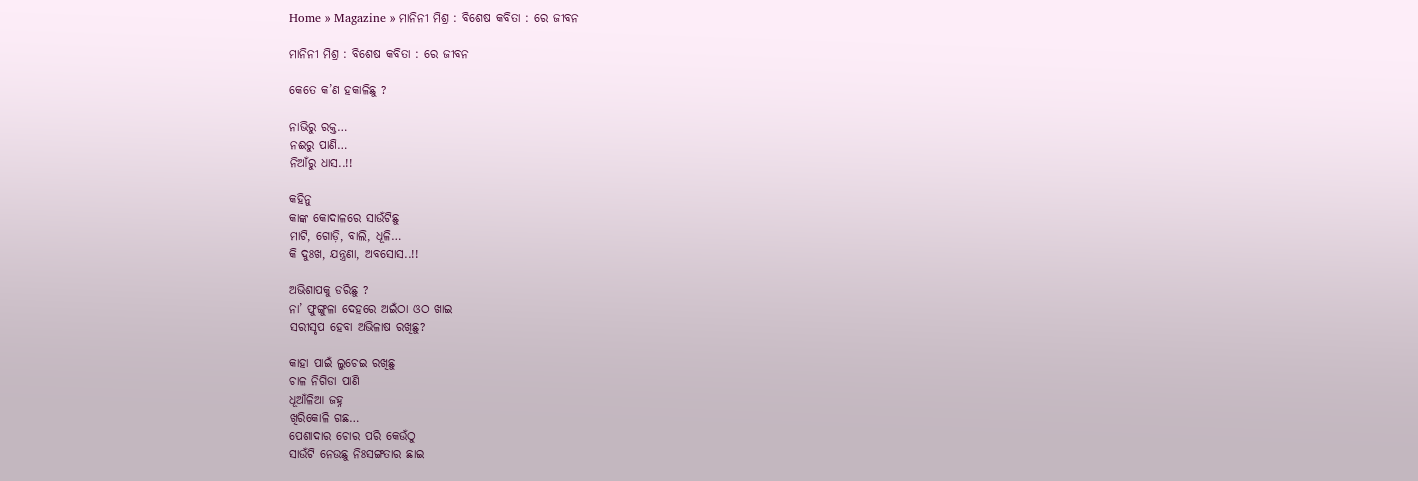Home » Magazine » ମାନିନୀ ମିଶ୍ର : ବିଶେଷ କବିତା : ରେ ଜୀବନ

ମାନିନୀ ମିଶ୍ର : ବିଶେଷ କବିତା : ରେ ଜୀବନ

କେତେ କ’ଣ ହକାଳିଛୁ ?

ନାଭିରୁ ରକ୍ତ…
ନଈରୁ ପାଣି…
ନିଆଁରୁ ଧାସ..!!

କହିନୁ
କାଙ୍କ କୋଦାଳରେ ସାଉଁଟିଛୁ
ମାଟି, ଗୋଡ଼ି, ବାଲି, ଧୂଳି…
କି ଦୁଃଖ, ଯନ୍ତ୍ରଣା, ଅବସୋସ..!!

ଅଭିଶାପକୁ ଡରିଛୁ ?
ନା’ ଫୁଙ୍ଗୁଳା ଦେହରେ ଅଇଁଠା ଓଠ ଖାଇ
ସରୀସୃପ ହେବା ଅଭିଳାଷ ରଖିଛୁ?

କାହା ପାଇଁ ଲୁଚେଇ ରଖିଛୁ
ଚାଳ ନିଗିଡା ପାଣି
ଧୂଆଁଳିଆ ଜହ୍ନ
ଖିରିକୋଳି ଗଛ…
ପେଶାଦାର ଚୋର ପରି କେଉଁଠୁ
ସାଉଁଟି ନେଉଛୁ ନିଃସଙ୍ଗତାର ଛାଇ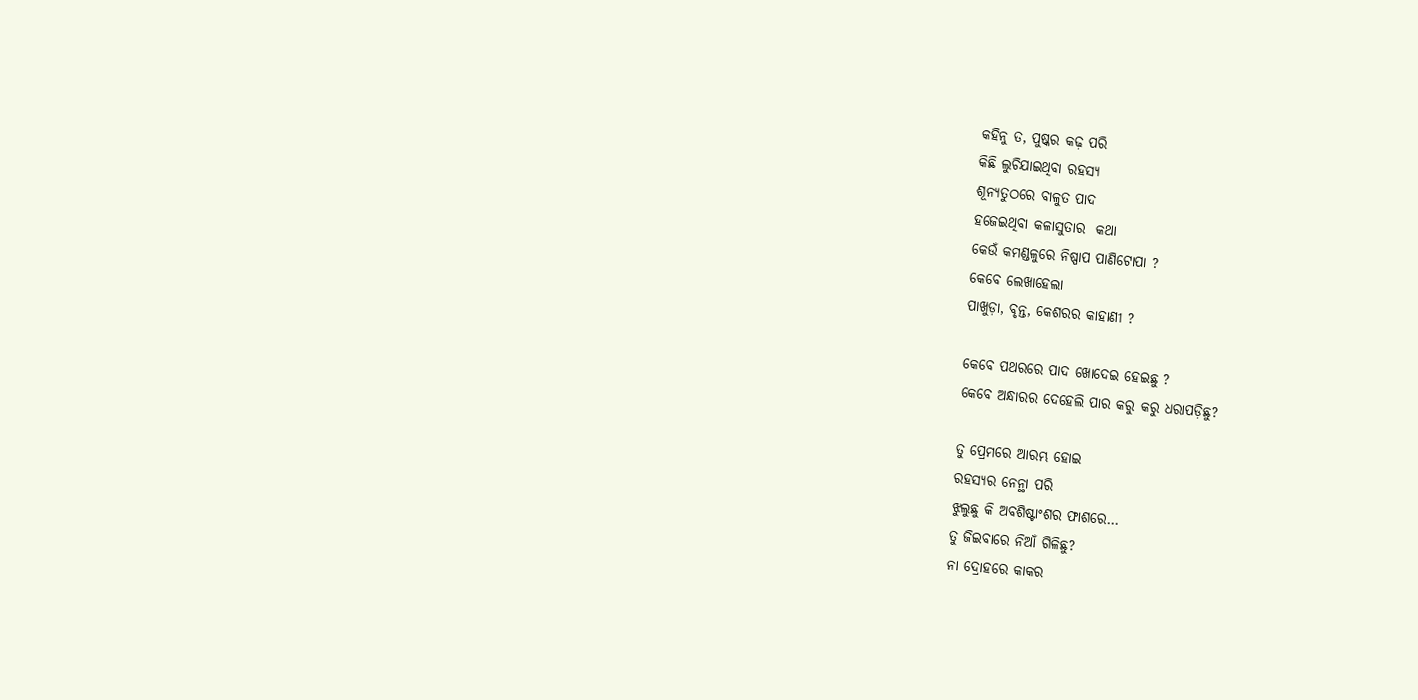କହିନୁ ତ, ପୁଷ୍କର କଢ଼ ପରି
କିଛି ଲୁଚିଯାଇଥିବା ରହସ୍ଯ
ଶୂନ୍ଯତୁଠରେ ବାଳୁତ ପାଦ
ହଜେଇଥିବା କଳାସୁତାର  କଥା
କେଉଁ କମଣ୍ଡଳୁରେ ନିଷ୍ପାପ ପାଣିଟୋପା ?
କେବେ ଲେଖାହେଲା
ପାଖୁଡ଼ା, ବୃନ୍ତ, କେଶରର କାହାଣୀ ?

କେବେ ପଥରରେ ପାଦ ଖୋଦେଇ ହେଇଛୁ ?
କେବେ ଅନ୍ଧାରର ଦେହେଲି ପାର କରୁ କରୁ ଧରାପଡ଼ିଛୁ?

ତୁ ପ୍ରେମରେ ଆରମ୍ଭ ହୋଇ
ରହସ୍ଯର ନେନ୍ଥା ପରି
ଝୁଲୁଛୁ କି ଅବଶିଷ୍ଟାଂଶର ଫାଶରେ…
ତୁ ଜିଇବାରେ ନିଆଁ ଗିଳିଛୁ?
ନା ଦ୍ରୋହରେ କାକର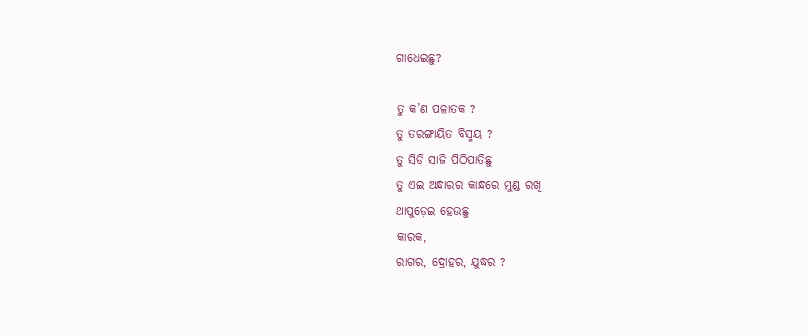ଗାଧେଇଛୁ?

ତୁ କ’ଣ ପଳାତକ ?
ତୁ ତରଙ୍ଗାୟିତ ବିସ୍ମୟ ?
ତୁ ସିଡି ସାଜି ପିଠିପାତିଛୁ
ତୁ ଏଇ ଅନ୍ଧାରର କାନ୍ଧରେ ମୁଣ୍ଡ ରଖି
ଥାପୁଡ଼େଇ ହେଉଛୁ
କାରକ,
ରାଗର, ଦ୍ରୋହର, ଯୁଦ୍ଧର ?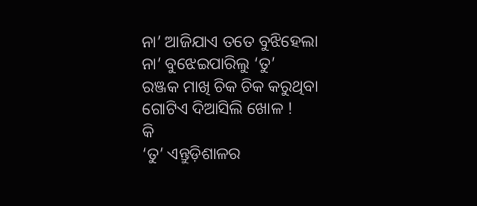ନା’ ଆଜିଯାଏ ତତେ ବୁଝିହେଲା
ନା’ ବୁଝେଇପାରିଲୁ ‘ତୁ’
ରଞ୍ଜକ ମାଖି ଚିକ ଚିକ କରୁଥିବା  ଗୋଟିଏ ଦିଆସିଲି ଖୋଳ !
କି
‘ତୁ’ ଏନ୍ତୁଡ଼ିଶାଳର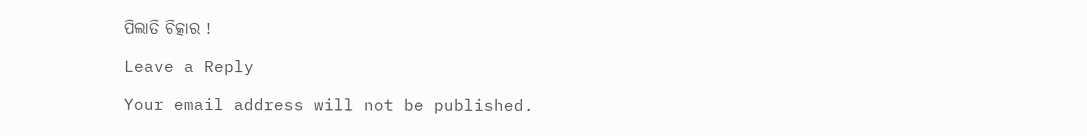ପିଲାତି ଚିତ୍କାର !

Leave a Reply

Your email address will not be published.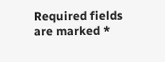Required fields are marked *